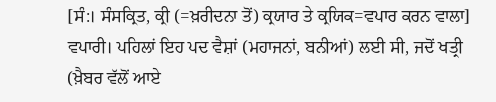[ਸੰ:। ਸੰਸਕ੍ਰਿਤ, ਕ੍ਰੀ (=ਖ਼ਰੀਦਨਾ ਤੋਂ) ਕ੍ਰਯਾਰ ਤੇ ਕ੍ਰਯਿਕ=ਵਪਾਰ ਕਰਨ ਵਾਲਾ] ਵਪਾਰੀ। ਪਹਿਲਾਂ ਇਹ ਪਦ ਵੈਸ਼ਾਂ (ਮਹਾਜਨਾਂ, ਬਨੀਆਂ) ਲਈ ਸੀ, ਜਦੋਂ ਖਤ੍ਰੀ (ਖ਼ੈਬਰ ਵੱਲੋਂ ਆਏ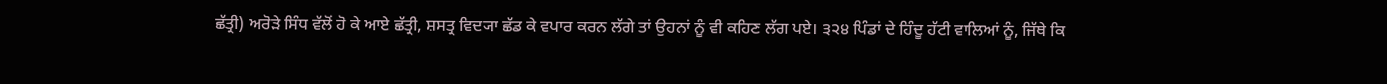ਛੱਤ੍ਰੀ) ਅਰੋੜੇ ਸਿੰਧ ਵੱਲੋਂ ਹੋ ਕੇ ਆਏ ਛੱਤ੍ਰੀ, ਸ਼ਸਤ੍ਰ ਵਿਦ੍ਯਾ ਛੱਡ ਕੇ ਵਪਾਰ ਕਰਨ ਲੱਗੇ ਤਾਂ ਉਹਨਾਂ ਨੂੰ ਵੀ ਕਹਿਣ ਲੱਗ ਪਏ। ੩੨੪ ਪਿੰਡਾਂ ਦੇ ਹਿੰਦੂ ਹੱਟੀ ਵਾਲਿਆਂ ਨੂੰ, ਜਿੱਥੇ ਕਿ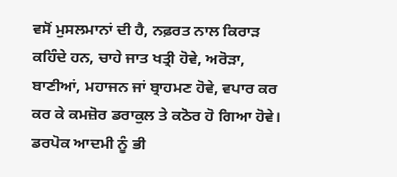ਵਸੋਂ ਮੁਸਲਮਾਨਾਂ ਦੀ ਹੈ, ਨਫ਼ਰਤ ਨਾਲ ਕਿਰਾੜ ਕਹਿੰਦੇ ਹਨ, ਚਾਹੇ ਜਾਤ ਖਤ੍ਰੀ ਹੋਵੇ, ਅਰੋੜਾ, ਬਾਣੀਆਂ, ਮਹਾਜਨ ਜਾਂ ਬ੍ਰਾਹਮਣ ਹੋਵੇ, ਵਪਾਰ ਕਰ ਕਰ ਕੇ ਕਮਜ਼ੋਰ ਡਰਾਕੁਲ ਤੇ ਕਠੋਰ ਹੋ ਗਿਆ ਹੋਵੇ। ਡਰਪੋਕ ਆਦਮੀ ਨੂੰ ਭੀ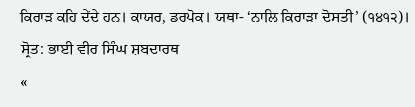ਕਿਰਾੜ ਕਹਿ ਦੇਂਦੇ ਹਨ। ਕਾਯਰ, ਡਰਪੋਕ। ਯਥਾ- ‘ਨਾਲਿ ਕਿਰਾੜਾ ਦੋਸਤੀ’ (੧੪੧੨)।
ਸ੍ਰੋਤ: ਭਾਈ ਵੀਰ ਸਿੰਘ ਸ਼ਬਦਾਰਥ
«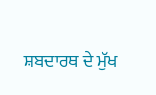ਸ਼ਬਦਾਰਥ ਦੇ ਮੁੱਖ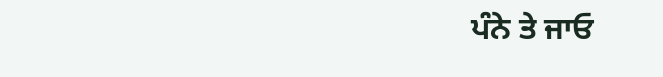ਪੰਨੇ ਤੇ ਜਾਓ